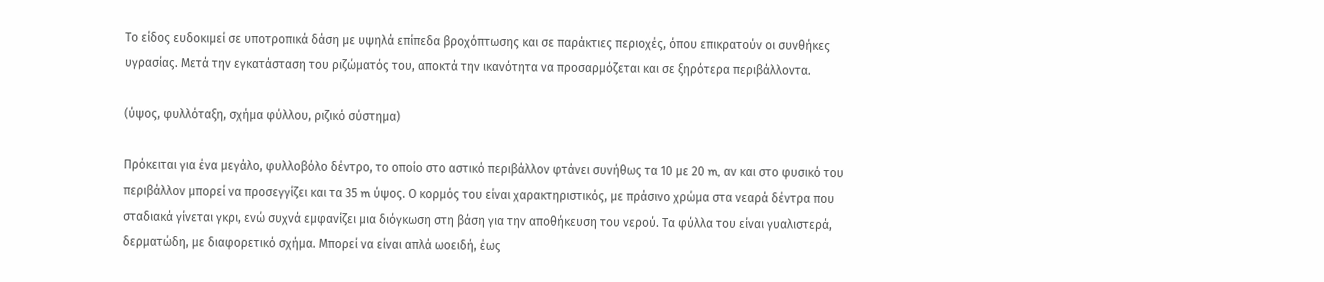Το είδος ευδοκιμεί σε υποτροπικά δάση με υψηλά επίπεδα βροχόπτωσης και σε παράκτιες περιοχές, όπου επικρατούν οι συνθήκες υγρασίας. Μετά την εγκατάσταση του ριζώματός του, αποκτά την ικανότητα να προσαρμόζεται και σε ξηρότερα περιβάλλοντα.

(ύψος, φυλλόταξη, σχήμα φύλλου, ριζικό σύστημα)

Πρόκειται για ένα μεγάλο, φυλλοβόλο δέντρο, το οποίο στο αστικό περιβάλλον φτάνει συνήθως τα 10 με 20 m, αν και στο φυσικό του περιβάλλον μπορεί να προσεγγίζει και τα 35 m ύψος. Ο κορμός του είναι χαρακτηριστικός, με πράσινο χρώμα στα νεαρά δέντρα που σταδιακά γίνεται γκρι, ενώ συχνά εμφανίζει μια διόγκωση στη βάση για την αποθήκευση του νερού. Τα φύλλα του είναι γυαλιστερά, δερματώδη, με διαφορετικό σχήμα. Μπορεί να είναι απλά ωοειδή, έως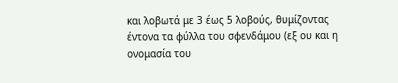και λοβωτά με 3 έως 5 λοβούς, θυμίζοντας έντονα τα φύλλα του σφενδάμου (εξ ου και η ονομασία του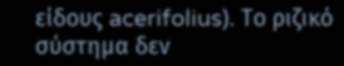είδους acerifolius). Το ριζικό σύστημα δεν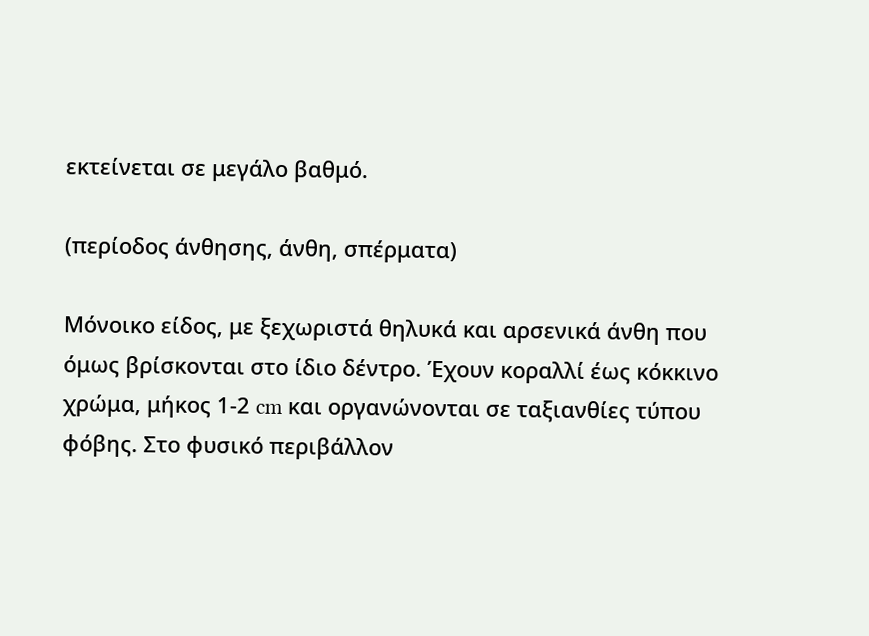εκτείνεται σε μεγάλο βαθμό.

(περίοδος άνθησης, άνθη, σπέρματα)

Μόνοικο είδος, με ξεχωριστά θηλυκά και αρσενικά άνθη που όμως βρίσκονται στο ίδιο δέντρο. Έχουν κοραλλί έως κόκκινο χρώμα, μήκος 1-2 cm και οργανώνονται σε ταξιανθίες τύπου φόβης. Στο φυσικό περιβάλλον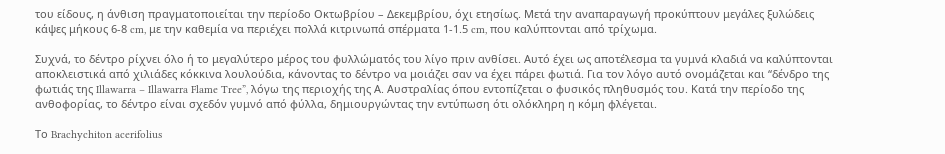του είδους, η άνθιση πραγματοποιείται την περίοδο Οκτωβρίου – Δεκεμβρίου, όχι ετησίως. Μετά την αναπαραγωγή προκύπτουν μεγάλες ξυλώδεις κάψες μήκους 6-8 cm, με την καθεμία να περιέχει πολλά κιτρινωπά σπέρματα 1-1.5 cm, που καλύπτονται από τρίχωμα.

Συχνά, το δέντρο ρίχνει όλο ή το μεγαλύτερο μέρος του φυλλώματός του λίγο πριν ανθίσει. Αυτό έχει ως αποτέλεσμα τα γυμνά κλαδιά να καλύπτονται αποκλειστικά από χιλιάδες κόκκινα λουλούδια, κάνοντας το δέντρο να μοιάζει σαν να έχει πάρει φωτιά. Για τον λόγο αυτό ονομάζεται και “δένδρο της φωτιάς της Illawarra – Illawarra Flame Tree”, λόγω της περιοχής της Α. Αυστραλίας όπου εντοπίζεται ο φυσικός πληθυσμός του. Κατά την περίοδο της ανθοφορίας, το δέντρο είναι σχεδόν γυμνό από φύλλα, δημιουργώντας την εντύπωση ότι ολόκληρη η κόμη φλέγεται.

Το Brachychiton acerifolius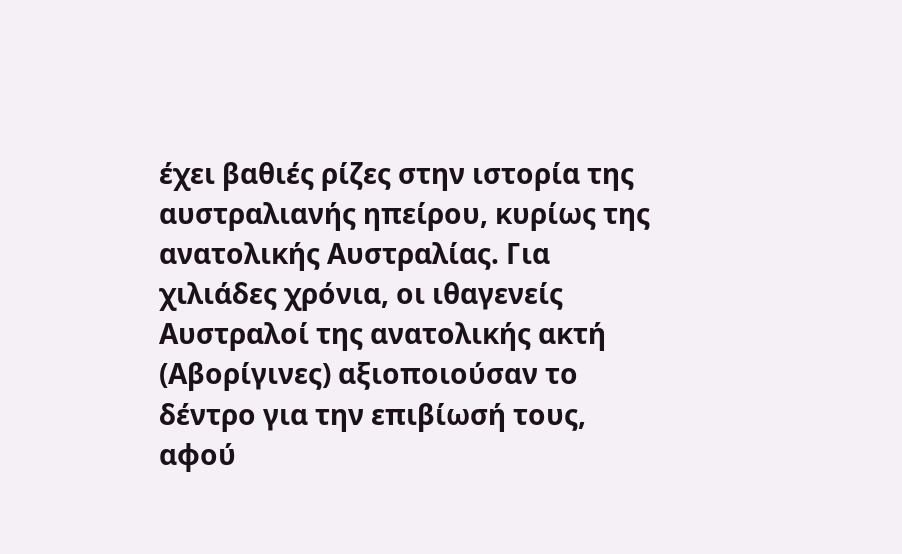έχει βαθιές ρίζες στην ιστορία της αυστραλιανής ηπείρου, κυρίως της ανατολικής Αυστραλίας. Για χιλιάδες χρόνια, οι ιθαγενείς Αυστραλοί της ανατολικής ακτή (Αβορίγινες) αξιοποιούσαν το δέντρο για την επιβίωσή τους, αφού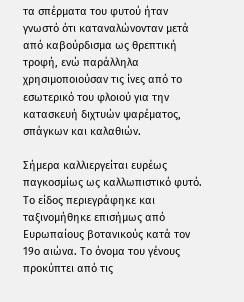τα σπέρματα του φυτού ήταν γνωστό ότι καταναλώνονταν μετά από καβούρδισμα ως θρεπτική τροφή, ενώ παράλληλα χρησιμοποιούσαν τις ίνες από το εσωτερικό του φλοιού για την κατασκευή διχτυών ψαρέματος, σπάγκων και καλαθιών.

Σήμερα καλλιεργείται ευρέως παγκοσμίως ως καλλωπιστικό φυτό. Το είδος περιεγράφηκε και ταξινομήθηκε επισήμως από Ευρωπαίους βοτανικούς κατά τον 19ο αιώνα. Το όνομα του γένους προκύπτει από τις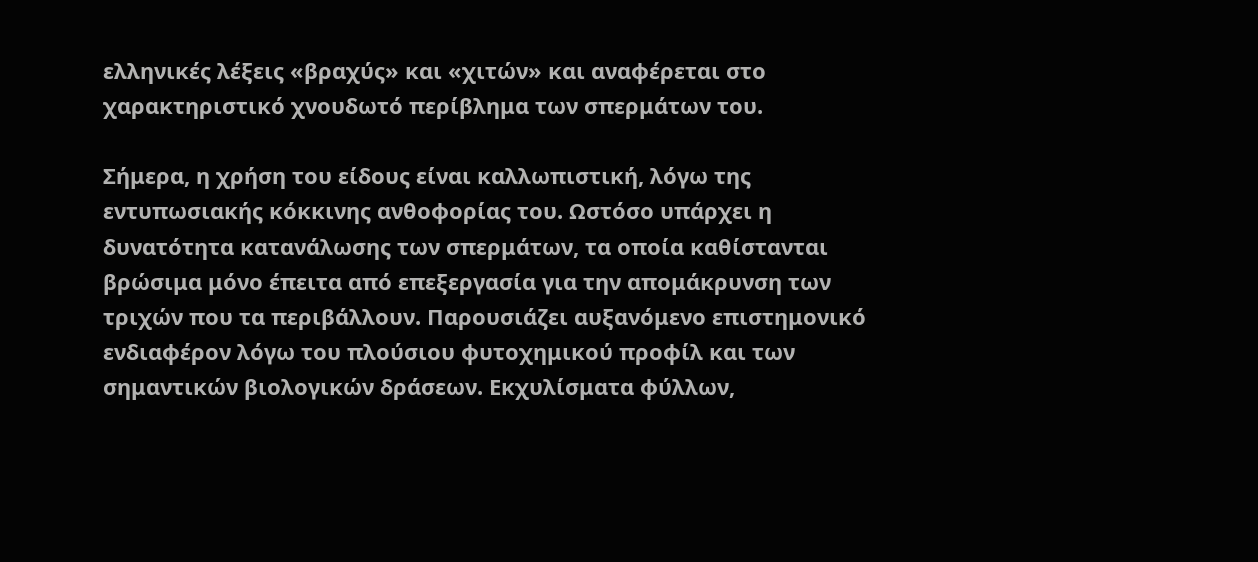ελληνικές λέξεις «βραχύς» και «χιτών» και αναφέρεται στο χαρακτηριστικό χνουδωτό περίβλημα των σπερμάτων του.

Σήμερα, η χρήση του είδους είναι καλλωπιστική, λόγω της εντυπωσιακής κόκκινης ανθοφορίας του. Ωστόσο υπάρχει η δυνατότητα κατανάλωσης των σπερμάτων, τα οποία καθίστανται βρώσιμα μόνο έπειτα από επεξεργασία για την απομάκρυνση των τριχών που τα περιβάλλουν. Παρουσιάζει αυξανόμενο επιστημονικό ενδιαφέρον λόγω του πλούσιου φυτοχημικού προφίλ και των σημαντικών βιολογικών δράσεων. Εκχυλίσματα φύλλων,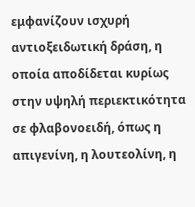εμφανίζουν ισχυρή αντιοξειδωτική δράση, η οποία αποδίδεται κυρίως στην υψηλή περιεκτικότητα σε φλαβονοειδή, όπως η απιγενίνη, η λουτεολίνη, η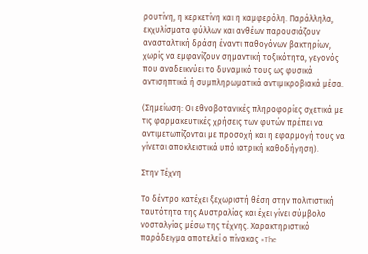ρουτίνη, η κερκετίνη και η καμφερόλη. Παράλληλα, εκχυλίσματα φύλλων και ανθέων παρουσιάζουν ανασταλτική δράση έναντι παθογόνων βακτηρίων, χωρίς να εμφανίζουν σημαντική τοξικότητα, γεγονός που αναδεικνύει το δυναμικό τους ως φυσικά αντισηπτικά ή συμπληρωματικά αντιμικροβιακά μέσα.

(Σημείωση: Οι εθνοβοτανικές πληροφορίες σχετικά με τις φαρμακευτικές χρήσεις των φυτών πρέπει να αντιμετωπίζονται με προσοχή και η εφαρμογή τους να γίνεται αποκλειστικά υπό ιατρική καθοδήγηση).

Στην Τέχνη

Το δέντρο κατέχει ξεχωριστή θέση στην πολιτιστική ταυτότητα της Αυστραλίας και έχει γίνει σύμβολο νοσταλγίας μέσω της τέχνης. Χαρακτηριστικό παράδειγμα αποτελεί ο πίνακας «The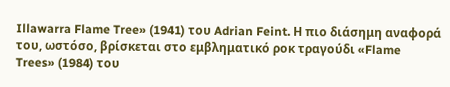Illawarra Flame Tree» (1941) του Adrian Feint. Η πιο διάσημη αναφορά του, ωστόσο, βρίσκεται στο εμβληματικό ροκ τραγούδι «Flame Trees» (1984) του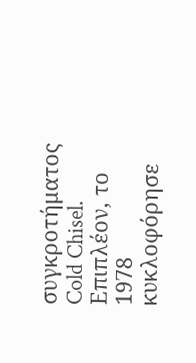συγκροτήματος Cold Chisel. Επιπλέον, το 1978 κυκλοφόρησε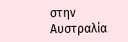στην Αυστραλία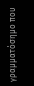γραμματόσημο που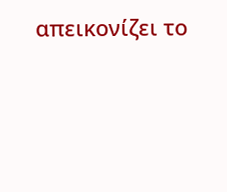απεικονίζει το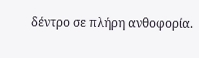δέντρο σε πλήρη ανθοφορία.